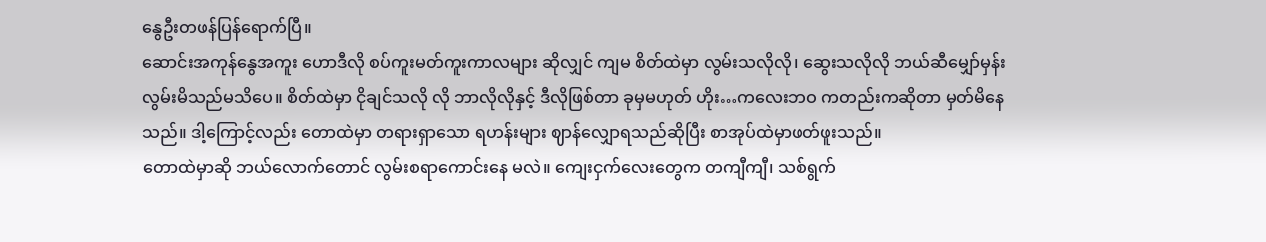နွေဦးတဖန်ပြန်ရောက်ပြီ။
ဆောင်းအကုန်နွေအကူး ဟောဒီလို စပ်ကူးမတ်ကူးကာလများ ဆိုလျှင် ကျမ စိတ်ထဲမှာ လွမ်းသလိုလို၊ ဆွေးသလိုလို ဘယ်ဆီမျှော်မှန်း လွမ်းမိသည်မသိပေ။ စိတ်ထဲမှာ ငိုချင်သလို လို ဘာလိုလိုနှင့် ဒီလိုဖြစ်တာ ခုမှမဟုတ် ဟိုး…ကလေးဘဝ ကတည်းကဆိုတာ မှတ်မိနေသည်။ ဒါ့ကြောင့်လည်း တောထဲမှာ တရားရှာသော ရဟန်းများ ဈာန်လျှောရသည်ဆိုပြီး စာအုပ်ထဲမှာဖတ်ဖူးသည်။
တောထဲမှာဆို ဘယ်လောက်တောင် လွမ်းစရာကောင်းနေ မလဲ။ ကျေးငှက်လေးတွေက တကျီကျီ၊ သစ်ရွက်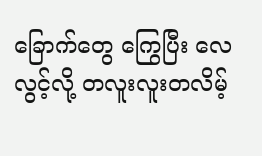ခြောက်တွေ ကြွေပြီး လေလွင့်လို့ တလူးလူးတလိမ့်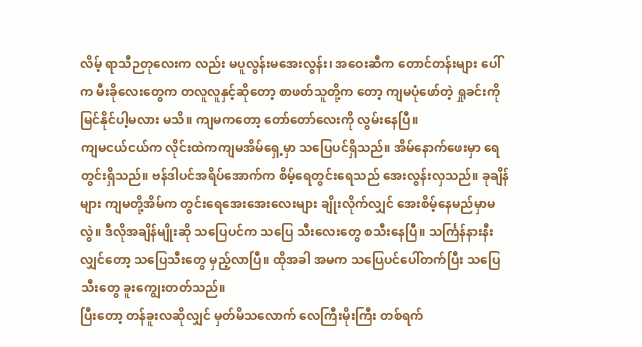လိမ့် ရာသီဉတုလေးက လည်း မပူလွန်းမအေးလွန်း၊ အဝေးဆီက တောင်တန်းများ ပေါ်က မီးခိုလေးတွေက တလူလူနှင့်ဆိုတော့ စာဖတ်သူတို့က တော့ ကျမပုံဖော်တဲ့ ရှုခင်းကို မြင်နိုင်ပါ့မလား မသိ။ ကျမကတော့ တော်တော်လေးကို လွမ်းနေပြီ။
ကျမငယ်ငယ်က လိုင်းထဲကကျမအိမ်ရှေ့မှာ သပြေပင်ရှိသည်။ အိမ်နောက်ဖေးမှာ ရေတွင်းရှိသည်။ ဗန်ဒါပင်အရိပ်အောက်က စိမ့်ရေတွင်းရေသည် အေးလွန်းလှသည်။ ခုချိန်များ ကျမတို့အိမ်က တွင်းရေအေးအေးလေးများ ချိုးလိုက်လျှင် အေးစိမ့်နေမည်မှာမလွဲ။ ဒီလိုအချိန်မျိုးဆို သပြေပင်က သပြေ သီးလေးတွေ စသီးနေပြီ။ သင်္ကြန်နားနီးလျှင်တော့ သပြေသီးတွေ မှည့်လာပြီ။ ထိုအခါ အမက သပြေပင်ပေါ်တက်ပြီး သပြေသီးတွေ ခူးကျွေးတတ်သည်။
ပြီးတော့ တန်ခူးလဆိုလျှင် မှတ်မိသလောက် လေကြီးမိုးကြီး တစ်ရက်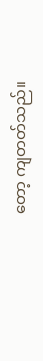တော့ ကျတတ်သည်။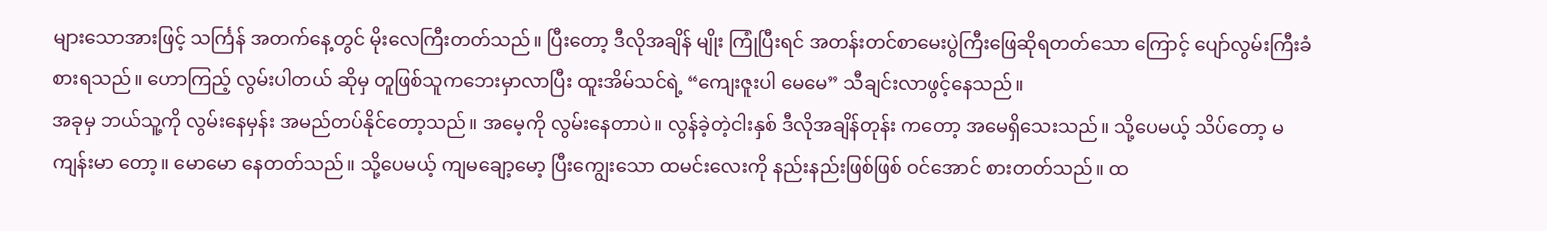များသောအားဖြင့် သင်္ကြန် အတက်နေ့တွင် မိုးလေကြီးတတ်သည်။ ပြီးတော့ ဒီလိုအချိန် မျိုး ကြုံပြီးရင် အတန်းတင်စာမေးပွဲကြီးဖြေဆိုရတတ်သော ကြောင့် ပျော်လွမ်းကြီးခံစားရသည်။ ဟောကြည့် လွမ်းပါတယ် ဆိုမှ တူဖြစ်သူကဘေးမှာလာပြီး ထူးအိမ်သင်ရဲ့ “ကျေးဇူးပါ မေမေ” သီချင်းလာဖွင့်နေသည်။
အခုမှ ဘယ်သူ့ကို လွမ်းနေမှန်း အမည်တပ်နိုင်တော့သည်။ အမေ့ကို လွမ်းနေတာပဲ။ လွန်ခဲ့တဲ့ငါးနှစ် ဒီလိုအချိန်တုန်း ကတော့ အမေရှိသေးသည်။ သို့ပေမယ့် သိပ်တော့ မကျန်းမာ တော့။ မောမော နေတတ်သည်။ သို့ပေမယ့် ကျမချော့မော့ ပြီးကျွေးသော ထမင်းလေးကို နည်းနည်းဖြစ်ဖြစ် ဝင်အောင် စားတတ်သည်။ ထ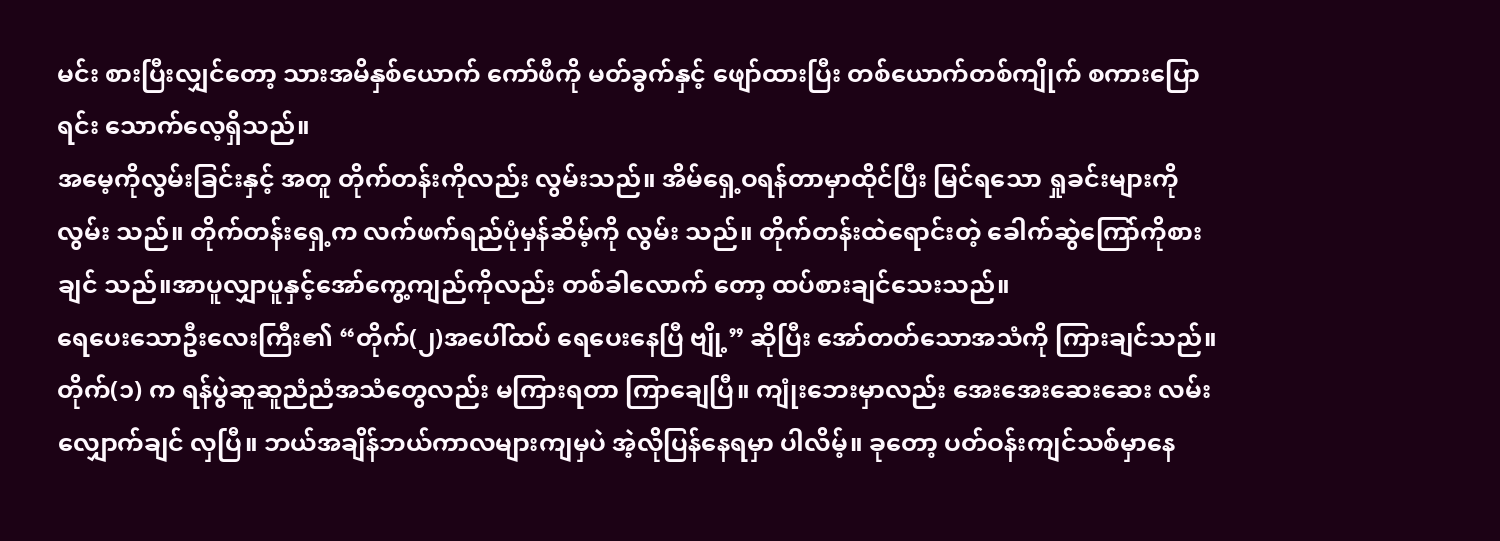မင်း စားပြီးလျှင်တော့ သားအမိနှစ်ယောက် ကော်ဖီကို မတ်ခွက်နှင့် ဖျော်ထားပြီး တစ်ယောက်တစ်ကျိုက် စကားပြောရင်း သောက်လေ့ရှိသည်။
အမေ့ကိုလွမ်းခြင်းနှင့် အတူ တိုက်တန်းကိုလည်း လွမ်းသည်။ အိမ်ရှေ့ဝရန်တာမှာထိုင်ပြီး မြင်ရသော ရှုခင်းများကို လွမ်း သည်။ တိုက်တန်းရှေ့က လက်ဖက်ရည်ပုံမှန်ဆိမ့်ကို လွမ်း သည်။ တိုက်တန်းထဲရောင်းတဲ့ ခေါက်ဆွဲကြော်ကိုစားချင် သည်။အာပူလျှာပူနှင့်အော်ကွေ့ကျည်ကိုလည်း တစ်ခါလောက် တော့ ထပ်စားချင်သေးသည်။
ရေပေးသောဦးလေးကြီး၏ “တိုက်(၂)အပေါ်ထပ် ရေပေးနေပြီ ဗျို့” ဆိုပြီး အော်တတ်သောအသံကို ကြားချင်သည်။ တိုက်(၁) က ရန်ပွဲဆူဆူညံညံအသံတွေလည်း မကြားရတာ ကြာချေပြီ။ ကျုံးဘေးမှာလည်း အေးအေးဆေးဆေး လမ်းလျှောက်ချင် လှပြီ။ ဘယ်အချိန်ဘယ်ကာလများကျမှပဲ အဲ့လိုပြန်နေရမှာ ပါလိမ့်။ ခုတော့ ပတ်ဝန်းကျင်သစ်မှာနေ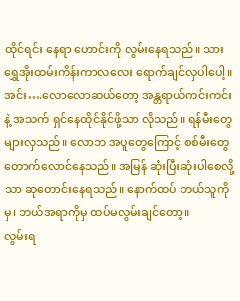ထိုင်ရင်း နေရာ ဟောင်းကို လွမ်းနေရသည်။ သားရွှေအိုးထမ်းကိန်းကာလလေး ရောက်ချင်လှပါပေါ့။
အင်း….လောလောဆယ်တော့ အန္တရာယ်ကင်းကင်းနဲ့ အသက် ရှင်နေထိုင်နိုင်ဖို့သာ လိုသည်။ ရန်မီးတွေများလှသည်။ လောဘ အပူတွေကြောင့် စစ်မီးတွေတောက်လောင်နေသည်။ အမြန် ဆုံးပြီးဆုံးပါစေလို့သာ ဆုတောင်းနေရသည်။ နောက်ထပ် ဘယ်သူကိုမှ၊ ဘယ်အရာကိုမှ ထပ်မလွမ်းချင်တော့။
လွမ်းရ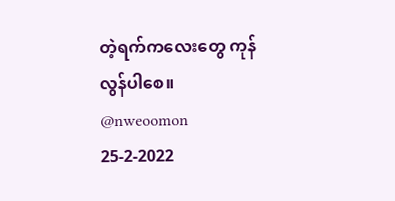တဲ့ရက်ကလေးတွေ ကုန်လွန်ပါစေ။
@nweoomon
25-2-2022